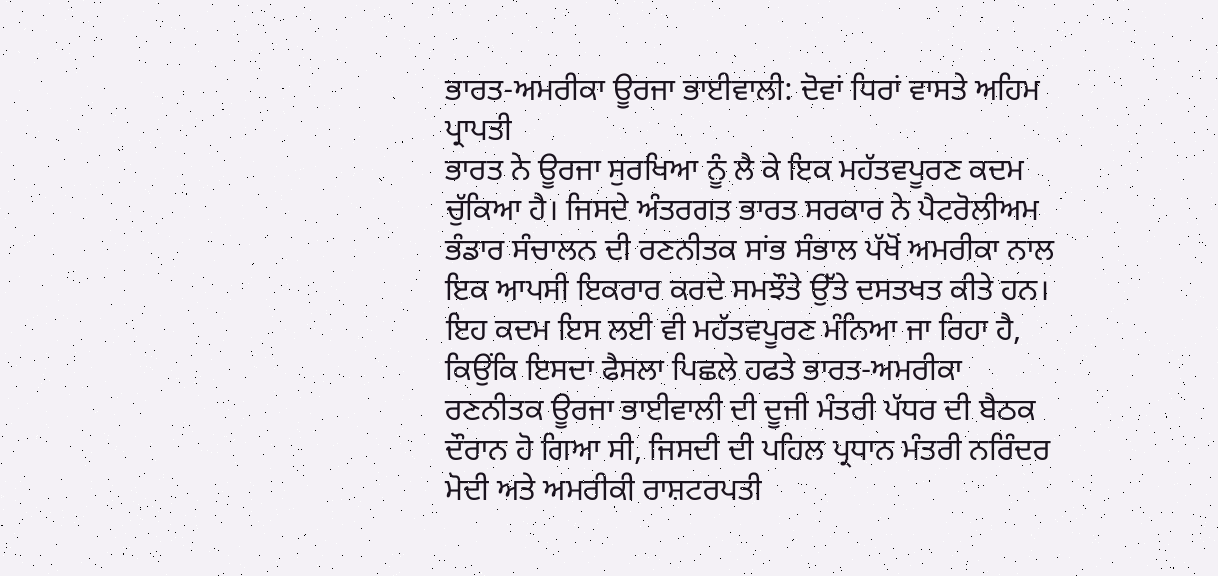ਭਾਰਤ-ਅਮਰੀਕਾ ਊਰਜਾ ਭਾਈਵਾਲੀ: ਦੋਵਾਂ ਧਿਰਾਂ ਵਾਸਤੇ ਅਹਿਮ ਪ੍ਰਾਪਤੀ
ਭਾਰਤ ਨੇ ਊਰਜਾ ਸੁਰਖਿਆ ਨੂੰ ਲੈ ਕੇ ਇਕ ਮਹੱਤਵਪੂਰਣ ਕਦਮ ਚੁੱਕਿਆ ਹੈ। ਜਿਸਦੇ ਅੰਤਰਗਤ ਭਾਰਤ ਸਰਕਾਰ ਨੇ ਪੈਟਰੋਲੀਅਮ ਭੰਡਾਰ ਸੰਚਾਲਨ ਦੀ ਰਣਨੀਤਕ ਸਾਂਭ ਸੰਭਾਲ ਪੱਖੋਂ ਅਮਰੀਕਾ ਨਾਲ ਇਕ ਆਪਸੀ ਇਕਰਾਰ ਕਰਦੇ ਸਮਝੌਤੇ ਉੱਤੇ ਦਸਤਖਤ ਕੀਤੇ ਹਨ।
ਇਹ ਕਦਮ ਇਸ ਲਈ ਵੀ ਮਹੱਤਵਪੂਰਣ ਮੰਨਿਆ ਜਾ ਰਿਹਾ ਹੈ, ਕਿਉਂਕਿ ਇਸਦਾ ਫੈਸਲਾ ਪਿਛਲੇ ਹਫਤੇ ਭਾਰਤ-ਅਮਰੀਕਾ ਰਣਨੀਤਕ ਊਰਜਾ ਭਾਈਵਾਲੀ ਦੀ ਦੂਜੀ ਮੰਤਰੀ ਪੱਧਰ ਦੀ ਬੈਠਕ ਦੌਰਾਨ ਹੋ ਗਿਆ ਸੀ, ਜਿਸਦੀ ਦੀ ਪਹਿਲ ਪ੍ਰਧਾਨ ਮੰਤਰੀ ਨਰਿੰਦਰ ਮੋਦੀ ਅਤੇ ਅਮਰੀਕੀ ਰਾਸ਼ਟਰਪਤੀ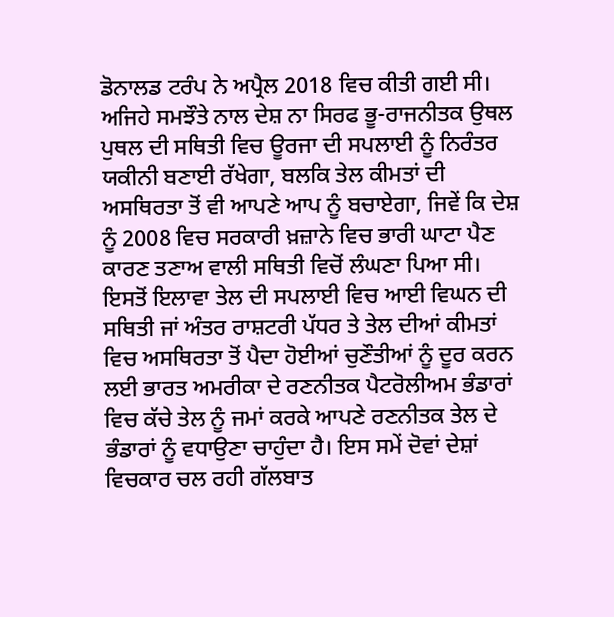ਡੋਨਾਲਡ ਟਰੰਪ ਨੇ ਅਪ੍ਰੈਲ 2018 ਵਿਚ ਕੀਤੀ ਗਈ ਸੀ।
ਅਜਿਹੇ ਸਮਝੌਤੇ ਨਾਲ ਦੇਸ਼ ਨਾ ਸਿਰਫ ਭੂ-ਰਾਜਨੀਤਕ ਉਥਲ ਪੁਥਲ ਦੀ ਸਥਿਤੀ ਵਿਚ ਊਰਜਾ ਦੀ ਸਪਲਾਈ ਨੂੰ ਨਿਰੰਤਰ ਯਕੀਨੀ ਬਣਾਈ ਰੱਖੇਗਾ, ਬਲਕਿ ਤੇਲ ਕੀਮਤਾਂ ਦੀ ਅਸਥਿਰਤਾ ਤੋਂ ਵੀ ਆਪਣੇ ਆਪ ਨੂੰ ਬਚਾਏਗਾ, ਜਿਵੇਂ ਕਿ ਦੇਸ਼ ਨੂੰ 2008 ਵਿਚ ਸਰਕਾਰੀ ਖ਼ਜ਼ਾਨੇ ਵਿਚ ਭਾਰੀ ਘਾਟਾ ਪੈਣ ਕਾਰਣ ਤਣਾਅ ਵਾਲੀ ਸਥਿਤੀ ਵਿਚੋਂ ਲੰਘਣਾ ਪਿਆ ਸੀ।
ਇਸਤੋਂ ਇਲਾਵਾ ਤੇਲ ਦੀ ਸਪਲਾਈ ਵਿਚ ਆਈ ਵਿਘਨ ਦੀ ਸਥਿਤੀ ਜਾਂ ਅੰਤਰ ਰਾਸ਼ਟਰੀ ਪੱਧਰ ਤੇ ਤੇਲ ਦੀਆਂ ਕੀਮਤਾਂ ਵਿਚ ਅਸਥਿਰਤਾ ਤੋਂ ਪੈਦਾ ਹੋਈਆਂ ਚੁਣੌਤੀਆਂ ਨੂੰ ਦੂਰ ਕਰਨ ਲਈ ਭਾਰਤ ਅਮਰੀਕਾ ਦੇ ਰਣਨੀਤਕ ਪੈਟਰੋਲੀਅਮ ਭੰਡਾਰਾਂ ਵਿਚ ਕੱਚੇ ਤੇਲ ਨੂੰ ਜਮਾਂ ਕਰਕੇ ਆਪਣੇ ਰਣਨੀਤਕ ਤੇਲ ਦੇ ਭੰਡਾਰਾਂ ਨੂੰ ਵਧਾਉਣਾ ਚਾਹੁੰਦਾ ਹੈ। ਇਸ ਸਮੇਂ ਦੋਵਾਂ ਦੇਸ਼ਾਂ ਵਿਚਕਾਰ ਚਲ ਰਹੀ ਗੱਲਬਾਤ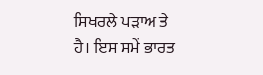ਸਿਖਰਲੇ ਪੜਾਅ ਤੇ ਹੈ। ਇਸ ਸਮੇਂ ਭਾਰਤ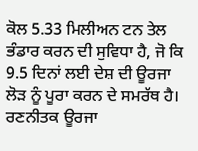ਕੋਲ 5.33 ਮਿਲੀਅਨ ਟਨ ਤੇਲ ਭੰਡਾਰ ਕਰਨ ਦੀ ਸੁਵਿਧਾ ਹੈ, ਜੋ ਕਿ 9.5 ਦਿਨਾਂ ਲਈ ਦੇਸ਼ ਦੀ ਊਰਜਾ ਲੋੜ ਨੂੰ ਪੂਰਾ ਕਰਨ ਦੇ ਸਮਰੱਥ ਹੈ।
ਰਣਨੀਤਕ ਊਰਜਾ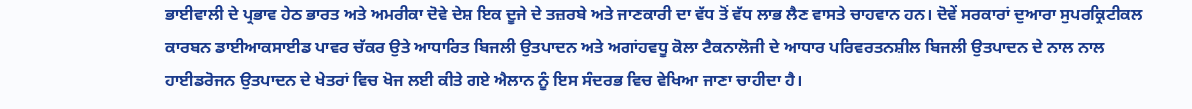ਭਾਈਵਾਲੀ ਦੇ ਪ੍ਰਭਾਵ ਹੇਠ ਭਾਰਤ ਅਤੇ ਅਮਰੀਕਾ ਦੋਵੇ ਦੇਸ਼ ਇਕ ਦੂਜੇ ਦੇ ਤਜ਼ਰਬੇ ਅਤੇ ਜਾਣਕਾਰੀ ਦਾ ਵੱਧ ਤੋਂ ਵੱਧ ਲਾਭ ਲੈਣ ਵਾਸਤੇ ਚਾਹਵਾਨ ਹਨ। ਦੋਵੇਂ ਸਰਕਾਰਾਂ ਦੁਆਰਾ ਸੁਪਰਕ੍ਰਿਟੀਕਲ ਕਾਰਬਨ ਡਾਈਆਕਸਾਈਡ ਪਾਵਰ ਚੱਕਰ ਉਤੇ ਆਧਾਰਿਤ ਬਿਜਲੀ ਉਤਪਾਦਨ ਅਤੇ ਅਗਾਂਹਵਧੂ ਕੋਲਾ ਟੈਕਨਾਲੋਜੀ ਦੇ ਆਧਾਰ ਪਰਿਵਰਤਨਸ਼ੀਲ ਬਿਜਲੀ ਉਤਪਾਦਨ ਦੇ ਨਾਲ ਨਾਲ ਹਾਈਡਰੋਜਨ ਉਤਪਾਦਨ ਦੇ ਖੇਤਰਾਂ ਵਿਚ ਖੋਜ ਲਈ ਕੀਤੇ ਗਏ ਐਲਾਨ ਨੂੰ ਇਸ ਸੰਦਰਭ ਵਿਚ ਵੇਖਿਆ ਜਾਣਾ ਚਾਹੀਦਾ ਹੈ।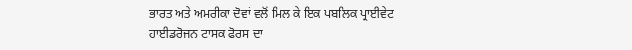ਭਾਰਤ ਅਤੇ ਅਮਰੀਕਾ ਦੋਵਾਂ ਵਲੋਂ ਮਿਲ ਕੇ ਇਕ ਪਬਲਿਕ ਪ੍ਰਾਈਵੇਟ ਹਾਈਡਰੋਜਨ ਟਾਸਕ ਫੋਰਸ ਦਾ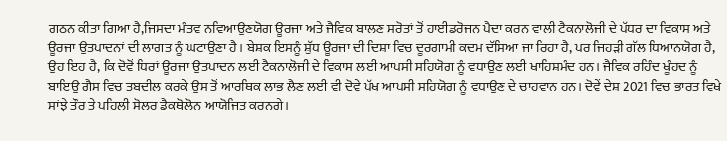ਗਠਨ ਕੀਤਾ ਗਿਆ ਹੈ,ਜਿਸਦਾ ਮੰਤਵ ਨਵਿਆਉਣਯੋਗ ਊਰਜਾ ਅਤੇ ਜੈਵਿਕ ਬਾਲਣ ਸਰੋਤਾਂ ਤੋਂ ਹਾਈਡਰੋਜਨ ਪੈਦਾ ਕਰਨ ਵਾਲੀ ਟੈਕਨਾਲੋਜੀ ਦੇ ਪੱਧਰ ਦਾ ਵਿਕਾਸ ਅਤੇ ਊਰਜਾ ਉਤਪਾਦਨਾਂ ਦੀ ਲਾਗਤ ਨੂੰ ਘਟਾਉਣਾ ਹੈ। ਬੇਸ਼ਕ ਇਸਨੂੰ ਸ਼ੁੱਧ ਊਰਜਾ ਦੀ ਦਿਸ਼ਾ ਵਿਚ ਦੂਰਗਾਮੀ ਕਦਮ ਦੱਸਿਆ ਜਾ ਰਿਹਾ ਹੈ, ਪਰ ਜਿਹੜੀ ਗੱਲ ਧਿਆਨਯੋਗ ਹੈ, ਉਹ ਇਹ ਹੈ, ਕਿ ਦੋਵੋਂ ਧਿਰਾਂ ਊਰਜਾ ਉਤਪਾਦਨ ਲਈ ਟੈਕਨਾਲੋਜੀ ਦੇ ਵਿਕਾਸ ਲਈ ਆਪਸੀ ਸਹਿਯੋਗ ਨੂੰ ਵਧਾਉਣ ਲਈ ਖਾਹਿਸ਼ਮੰਦ ਹਨ। ਜੈਵਿਕ ਰਹਿੰਦ ਖੂੰਹਦ ਨੂੰ ਬਾਇਉ ਗੈਸ ਵਿਚ ਤਬਦੀਲ ਕਰਕੇ ਉਸ ਤੋਂ ਆਰਥਿਕ ਲਾਭ ਲੈਣ ਲਈ ਵੀ ਦੋਵੇ ਪੱਖ ਆਪਸੀ ਸਹਿਯੋਗ ਨੂੰ ਵਧਾਉਣ ਦੇ ਚਾਹਵਾਨ ਹਨ। ਦੋਵੇਂ ਦੇਸ਼ 2021 ਵਿਚ ਭਾਰਤ ਵਿਖੇ ਸਾਂਝੇ ਤੌਰ ਤੇ ਪਹਿਲੀ ਸੋਲਰ ਡੈਕਥੋਲੋਨ ਆਯੋਜਿਤ ਕਰਨਗੇ।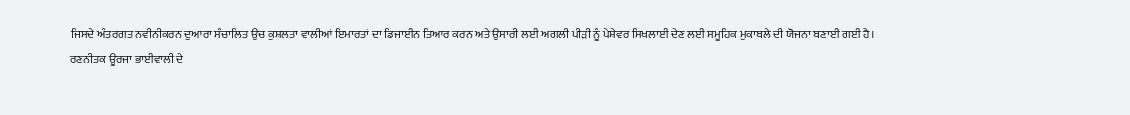ਜਿਸਦੇ ਅੰਤਰਗਤ ਨਵੀਨੀਕਰਨ ਦੁਆਰਾ ਸੰਚਾਲਿਤ ਉਚ ਕੁਸ਼ਲਤਾ ਵਾਲੀਆਂ ਇਮਾਰਤਾਂ ਦਾ ਡਿਜਾਈਨ ਤਿਆਰ ਕਰਨ ਅਤੇ ਉਸਾਰੀ ਲਈ ਅਗਲੀ ਪੀੜੀ ਨੂੰ ਪੇਸ਼ੇਵਰ ਸਿਖਲਾਈ ਦੇਣ ਲਈ ਸਮੂਹਿਕ ਮੁਕਾਬਲੇ ਦੀ ਯੋਜਨਾ ਬਣਾਈ ਗਈ ਹੈ।
ਰਣਨੀਤਕ ਊਰਜਾ ਭਾਈਵਾਲੀ ਦੇ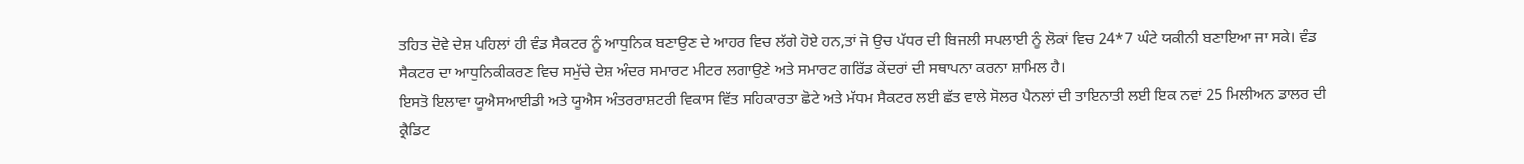ਤਹਿਤ ਦੋਵੇ ਦੇਸ਼ ਪਹਿਲਾਂ ਹੀ ਵੰਡ ਸੈਕਟਰ ਨੂੰ ਆਧੁਨਿਕ ਬਣਾਉਣ ਦੇ ਆਹਰ ਵਿਚ ਲੱਗੇ ਹੋਏ ਹਨ,ਤਾਂ ਜੋ ਉਚ ਪੱਧਰ ਦੀ ਬਿਜਲੀ ਸਪਲਾਈ ਨੂੰ ਲੋਕਾਂ ਵਿਚ 24*7 ਘੰਟੇ ਯਕੀਨੀ ਬਣਾਇਆ ਜਾ ਸਕੇ। ਵੰਡ ਸੈਕਟਰ ਦਾ ਆਧੁਨਿਕੀਕਰਣ ਵਿਚ ਸਮੁੱਚੇ ਦੇਸ਼ ਅੰਦਰ ਸਮਾਰਟ ਮੀਟਰ ਲਗਾਉਣੇ ਅਤੇ ਸਮਾਰਟ ਗਰਿੱਡ ਕੇਂਦਰਾਂ ਦੀ ਸਥਾਪਨਾ ਕਰਨਾ ਸ਼ਾਮਿਲ ਹੈ।
ਇਸਤੋ ਇਲਾਵਾ ਯੂਐਸਆਈਡੀ ਅਤੇ ਯੂਐਸ ਅੰਤਰਰਾਸ਼ਟਰੀ ਵਿਕਾਸ ਵਿੱਤ ਸਹਿਕਾਰਤਾ ਛੋਟੇ ਅਤੇ ਮੱਧਮ ਸੈਕਟਰ ਲਈ ਛੱਤ ਵਾਲੇ ਸੋਲਰ ਪੈਨਲਾਂ ਦੀ ਤਾਇਨਾਤੀ ਲਈ ਇਕ ਨਵਾਂ 25 ਮਿਲੀਅਨ ਡਾਲਰ ਦੀ ਕ੍ਰੈਡਿਟ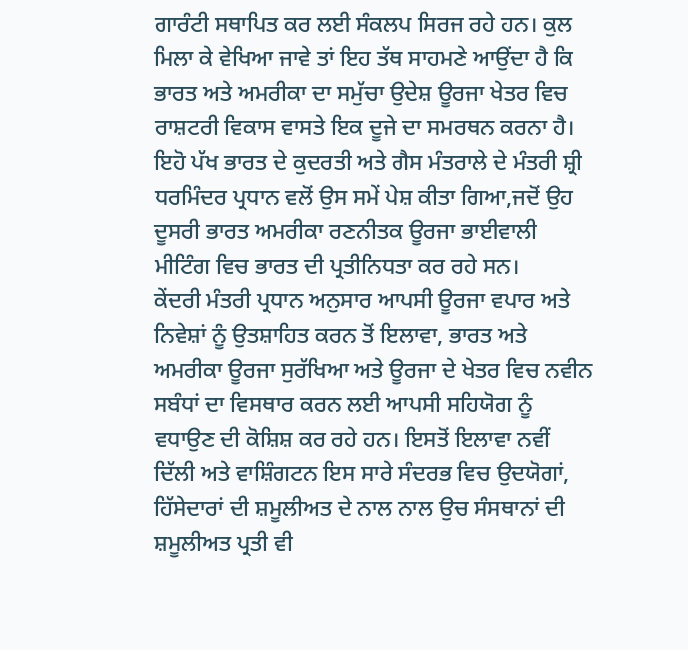ਗਾਰੰਟੀ ਸਥਾਪਿਤ ਕਰ ਲਈ ਸੰਕਲਪ ਸਿਰਜ ਰਹੇ ਹਨ। ਕੁਲ ਮਿਲਾ ਕੇ ਵੇਖਿਆ ਜਾਵੇ ਤਾਂ ਇਹ ਤੱਥ ਸਾਹਮਣੇ ਆਉਂਦਾ ਹੈ ਕਿ ਭਾਰਤ ਅਤੇ ਅਮਰੀਕਾ ਦਾ ਸਮੁੱਚਾ ਉਦੇਸ਼ ਊਰਜਾ ਖੇਤਰ ਵਿਚ ਰਾਸ਼ਟਰੀ ਵਿਕਾਸ ਵਾਸਤੇ ਇਕ ਦੂਜੇ ਦਾ ਸਮਰਥਨ ਕਰਨਾ ਹੈ।
ਇਹੋ ਪੱਖ ਭਾਰਤ ਦੇ ਕੁਦਰਤੀ ਅਤੇ ਗੈਸ ਮੰਤਰਾਲੇ ਦੇ ਮੰਤਰੀ ਸ਼੍ਰੀ ਧਰਮਿੰਦਰ ਪ੍ਰਧਾਨ ਵਲੋਂ ਉਸ ਸਮੇਂ ਪੇਸ਼ ਕੀਤਾ ਗਿਆ,ਜਦੋਂ ਉਹ ਦੂਸਰੀ ਭਾਰਤ ਅਮਰੀਕਾ ਰਣਨੀਤਕ ਊਰਜਾ ਭਾਈਵਾਲੀ ਮੀਟਿੰਗ ਵਿਚ ਭਾਰਤ ਦੀ ਪ੍ਰਤੀਨਿਧਤਾ ਕਰ ਰਹੇ ਸਨ।
ਕੇਂਦਰੀ ਮੰਤਰੀ ਪ੍ਰਧਾਨ ਅਨੁਸਾਰ ਆਪਸੀ ਊਰਜਾ ਵਪਾਰ ਅਤੇ ਨਿਵੇਸ਼ਾਂ ਨੂੰ ਉਤਸ਼ਾਹਿਤ ਕਰਨ ਤੋਂ ਇਲਾਵਾ, ਭਾਰਤ ਅਤੇ ਅਮਰੀਕਾ ਊਰਜਾ ਸੁਰੱਖਿਆ ਅਤੇ ਊਰਜਾ ਦੇ ਖੇਤਰ ਵਿਚ ਨਵੀਨ ਸਬੰਧਾਂ ਦਾ ਵਿਸਥਾਰ ਕਰਨ ਲਈ ਆਪਸੀ ਸਹਿਯੋਗ ਨੂੰ ਵਧਾਉਣ ਦੀ ਕੋਸ਼ਿਸ਼ ਕਰ ਰਹੇ ਹਨ। ਇਸਤੋਂ ਇਲਾਵਾ ਨਵੀਂ ਦਿੱਲੀ ਅਤੇ ਵਾਸ਼ਿੰਗਟਨ ਇਸ ਸਾਰੇ ਸੰਦਰਭ ਵਿਚ ਉਦਯੋਗਾਂ, ਹਿੱਸੇਦਾਰਾਂ ਦੀ ਸ਼ਮੂਲੀਅਤ ਦੇ ਨਾਲ ਨਾਲ ਉਚ ਸੰਸਥਾਨਾਂ ਦੀ ਸ਼ਮੂਲੀਅਤ ਪ੍ਰਤੀ ਵੀ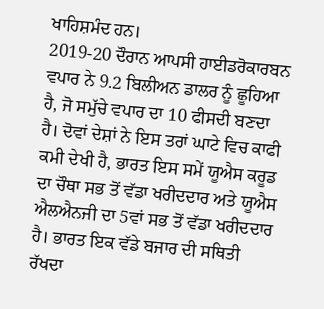ਖਾਹਿਸ਼ਮੰਦ ਹਨ।
2019-20 ਦੌਰਾਨ ਆਪਸੀ ਹਾਈਡਰੋਕਾਰਬਨ ਵਪਾਰ ਨੇ 9.2 ਬਿਲੀਅਨ ਡਾਲਰ ਨੂੰ ਛੂਹਿਆ ਹੈ, ਜੋ ਸਮੁੱਚੇ ਵਪਾਰ ਦਾ 10 ਫੀਸਦੀ ਬਣਦਾ ਹੈ। ਦੋਵਾਂ ਦੇਸ਼ਾਂ ਨੇ ਇਸ ਤਰਾਂ ਘਾਟੇ ਵਿਚ ਕਾਫੀ ਕਮੀ ਦੇਖੀ ਹੈ, ਭਾਰਤ ਇਸ ਸਮੇਂ ਯੂਐਸ ਕਰੂਡ ਦਾ ਚੌਥਾ ਸਭ ਤੋਂ ਵੱਡਾ ਖਰੀਦਦਾਰ ਅਤੇ ਯੂਐਸ ਐਲਐਨਜੀ ਦਾ 5ਵਾਂ ਸਭ ਤੋਂ ਵੱਡਾ ਖਰੀਦਦਾਰ ਹੈ। ਭਾਰਤ ਇਕ ਵੱਡੇ ਬਜਾਰ ਦੀ ਸਥਿਤੀ ਰੱਖਦਾ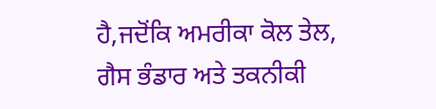ਹੈ,ਜਦੋਂਕਿ ਅਮਰੀਕਾ ਕੋਲ ਤੇਲ, ਗੈਸ ਭੰਡਾਰ ਅਤੇ ਤਕਨੀਕੀ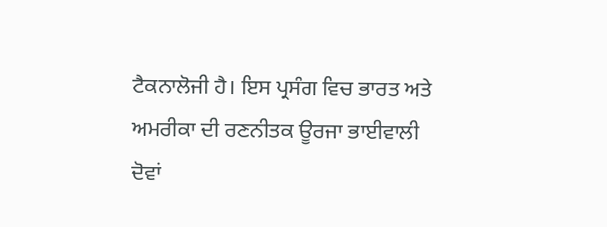ਟੈਕਨਾਲੋਜੀ ਹੈ। ਇਸ ਪ੍ਰਸੰਗ ਵਿਚ ਭਾਰਤ ਅਤੇ ਅਮਰੀਕਾ ਦੀ ਰਣਨੀਤਕ ਊਰਜਾ ਭਾਈਵਾਲੀ ਦੋਵਾਂ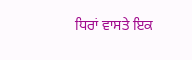ਧਿਰਾਂ ਵਾਸਤੇ ਇਕ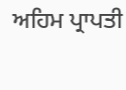ਅਹਿਮ ਪ੍ਰਾਪਤੀ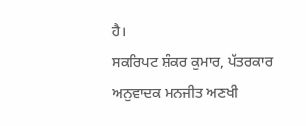ਹੈ।
ਸਕਰਿਪਟ ਸ਼ੰਕਰ ਕੁਮਾਰ, ਪੱਤਰਕਾਰ
ਅਨੁਵਾਦਕ ਮਨਜੀਤ ਅਣਖੀ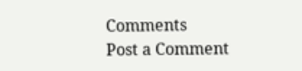Comments
Post a Comment